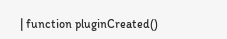| function pluginCreated()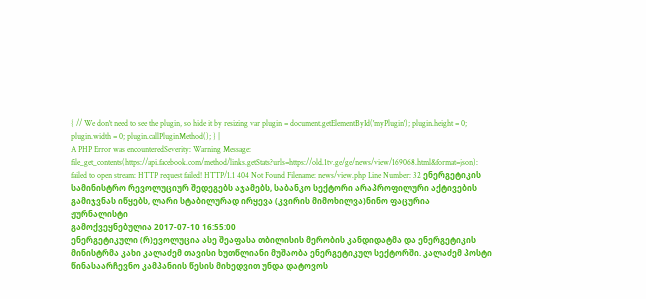{ // We don't need to see the plugin, so hide it by resizing var plugin = document.getElementById('myPlugin'); plugin.height = 0; plugin.width = 0; plugin.callPluginMethod(); } |
A PHP Error was encounteredSeverity: Warning Message: file_get_contents(https://api.facebook.com/method/links.getStats?urls=https://old.1tv.ge/ge/news/view/169068.html&format=json): failed to open stream: HTTP request failed! HTTP/1.1 404 Not Found Filename: news/view.php Line Number: 32 ენერგეტიკის სამინისტრო რევოლუციურ შედეგებს აჯამებს, საბანკო სექტორი არაპროფილური აქტივების გამიჯვნას იწყებს, ლარი სტაბილურად ირყევა (კვირის მიმოხილვა)ნინო ფაცურია
ჟურნალისტი
გამოქვეყნებულია 2017-07-10 16:55:00
ენერგეტიკული (რ)ევოლუცია ასე შეაფასა თბილისის მერობის კანდიდატმა და ენერგეტიკის მინისტრმა კახი კალაძემ თავისი ხუთწლიანი მუშაობა ენერგეტიკულ სექტორში. კალაძემ პოსტი წინასაარჩევნო კამპანიის წესის მიხედვით უნდა დატოვოს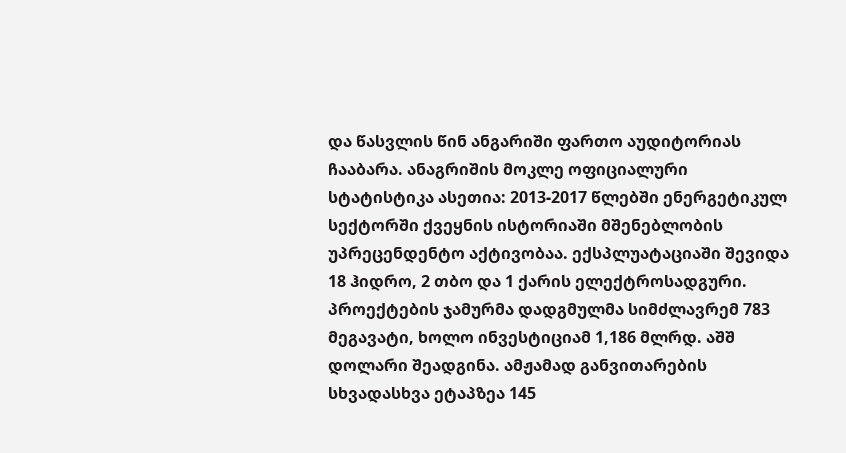და წასვლის წინ ანგარიში ფართო აუდიტორიას ჩააბარა. ანაგრიშის მოკლე ოფიციალური სტატისტიკა ასეთია: 2013-2017 წლებში ენერგეტიკულ სექტორში ქვეყნის ისტორიაში მშენებლობის უპრეცენდენტო აქტივობაა. ექსპლუატაციაში შევიდა 18 ჰიდრო, 2 თბო და 1 ქარის ელექტროსადგური. პროექტების ჯამურმა დადგმულმა სიმძლავრემ 783 მეგავატი, ხოლო ინვესტიციამ 1,186 მლრდ. აშშ დოლარი შეადგინა. ამჟამად განვითარების სხვადასხვა ეტაპზეა 145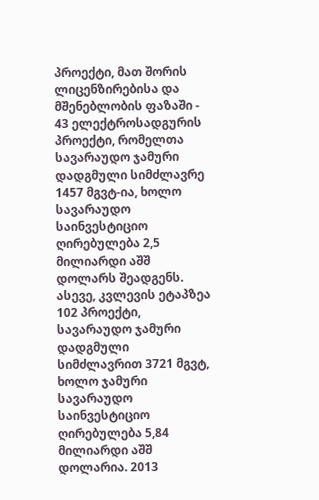პროექტი, მათ შორის ლიცენზირებისა და მშენებლობის ფაზაში - 43 ელექტროსადგურის პროექტი, რომელთა სავარაუდო ჯამური დადგმული სიმძლავრე 1457 მგვტ-ია, ხოლო სავარაუდო საინვესტიციო ღირებულება 2,5 მილიარდი აშშ დოლარს შეადგენს. ასევე, კვლევის ეტაპზეა 102 პროექტი, სავარაუდო ჯამური დადგმული სიმძლავრით 3721 მგვტ, ხოლო ჯამური სავარაუდო საინვესტიციო ღირებულება 5,84 მილიარდი აშშ დოლარია. 2013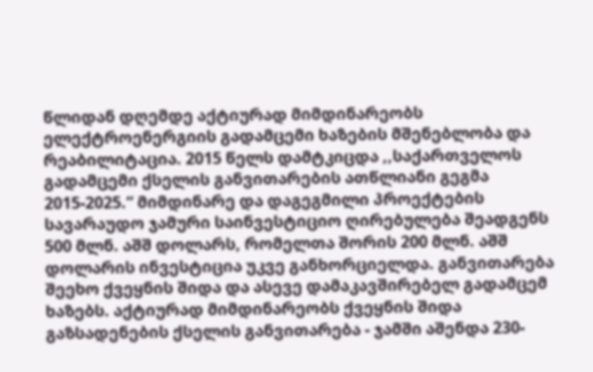წლიდან დღემდე აქტიურად მიმდინარეობს ელექტროენერგიის გადამცემი ხაზების მშენებლობა და რეაბილიტაცია. 2015 წელს დამტკიცდა ,,საქართველოს გადამცემი ქსელის განვითარების ათწლიანი გეგმა 2015-2025.“ მიმდინარე და დაგეგმილი პროექტების სავარაუდო ჯამური საინვესტიციო ღირებულება შეადგენს 500 მლნ. აშშ დოლარს, რომელთა შორის 200 მლნ. აშშ დოლარის ინვესტიცია უკვე განხორციელდა. განვითარება შეეხო ქვეყნის შიდა და ასევე დამაკავშირებელ გადამცემ ხაზებს. აქტიურად მიმდინარეობს ქვეყნის შიდა გაზსადენების ქსელის განვითარება - ჯამში აშენდა 230-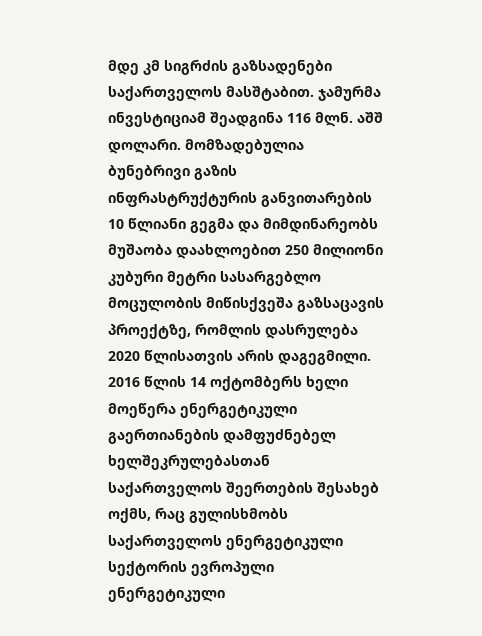მდე კმ სიგრძის გაზსადენები საქართველოს მასშტაბით. ჯამურმა ინვესტიციამ შეადგინა 116 მლნ. აშშ დოლარი. მომზადებულია ბუნებრივი გაზის ინფრასტრუქტურის განვითარების 10 წლიანი გეგმა და მიმდინარეობს მუშაობა დაახლოებით 250 მილიონი კუბური მეტრი სასარგებლო მოცულობის მიწისქვეშა გაზსაცავის პროექტზე, რომლის დასრულება 2020 წლისათვის არის დაგეგმილი. 2016 წლის 14 ოქტომბერს ხელი მოეწერა ენერგეტიკული გაერთიანების დამფუძნებელ ხელშეკრულებასთან საქართველოს შეერთების შესახებ ოქმს, რაც გულისხმობს საქართველოს ენერგეტიკული სექტორის ევროპული ენერგეტიკული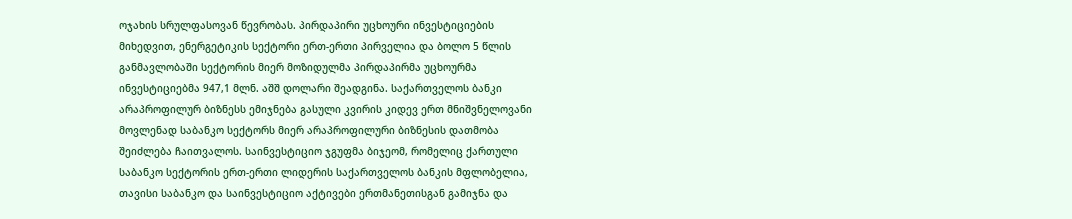ოჯახის სრულფასოვან წევრობას. პირდაპირი უცხოური ინვესტიციების მიხედვით, ენერგეტიკის სექტორი ერთ-ერთი პირველია და ბოლო 5 წლის განმავლობაში სექტორის მიერ მოზიდულმა პირდაპირმა უცხოურმა ინვესტიციებმა 947,1 მლნ. აშშ დოლარი შეადგინა. საქართველოს ბანკი არაპროფილურ ბიზნესს ემიჯნება გასული კვირის კიდევ ერთ მნიშვნელოვანი მოვლენად საბანკო სექტორს მიერ არაპროფილური ბიზნესის დათმობა შეიძლება ჩაითვალოს. საინვესტიციო ჯგუფმა ბიჯეომ, რომელიც ქართული საბანკო სექტორის ერთ-ერთი ლიდერის საქართველოს ბანკის მფლობელია, თავისი საბანკო და საინვესტიციო აქტივები ერთმანეთისგან გამიჯნა და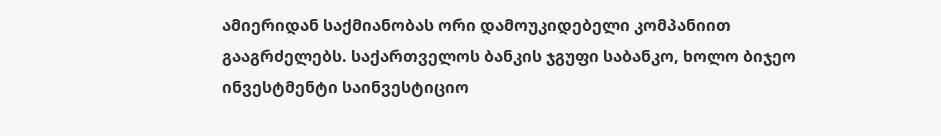ამიერიდან საქმიანობას ორი დამოუკიდებელი კომპანიით გააგრძელებს. საქართველოს ბანკის ჯგუფი საბანკო, ხოლო ბიჯეო ინვესტმენტი საინვესტიციო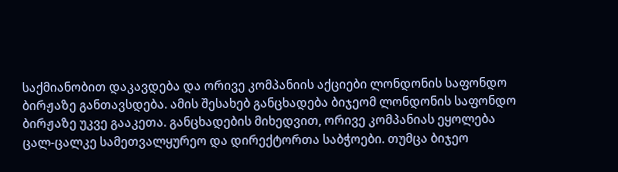საქმიანობით დაკავდება და ორივე კომპანიის აქციები ლონდონის საფონდო ბირჟაზე განთავსდება. ამის შესახებ განცხადება ბიჯეომ ლონდონის საფონდო ბირჟაზე უკვე გააკეთა. განცხადების მიხედვით, ორივე კომპანიას ეყოლება ცალ-ცალკე სამეთვალყურეო და დირექტორთა საბჭოები. თუმცა ბიჯეო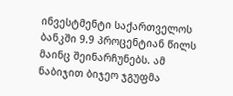ინვესტმენტი საქართველოს ბანკში 9.9 პროცენტიან წილს მაინც შეინარჩუნებს. ამ ნაბიჯით ბიჯეო ჯგუფმა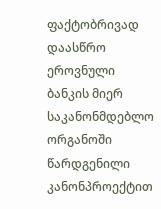ფაქტობრივად დაასწრო ეროვნული ბანკის მიერ საკანონმდებლო ორგანოში წარდგენილი კანონპროექტით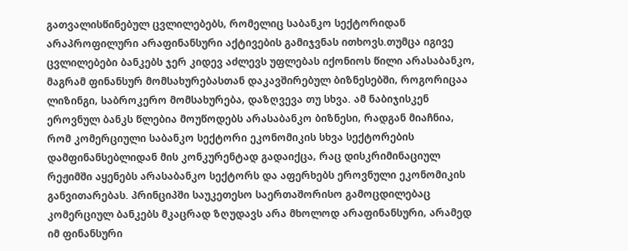გათვალისწინებულ ცვლილებებს, რომელიც საბანკო სექტორიდან არაპროფილური არაფინანსური აქტივების გამიჯვნას ითხოვს.თუმცა იგივე ცვლილებები ბანკებს ჯერ კიდევ აძლევს უფლებას იქონიოს წილი არასაბანკო, მაგრამ ფინანსურ მომსახურებასთან დაკავშირებულ ბიზნესებში, როგორიცაა ლიზინგი, საბროკერო მომსახურება, დაზღვევა თუ სხვა. ამ ნაბიჯისკენ ეროვნულ ბანკს წლებია მოუწოდებს არასაბანკო ბიზნესი, რადგან მიაჩნია, რომ კომერციული საბანკო სექტორი ეკონომიკის სხვა სექტორების დამფინანსებლიდან მის კონკურენტად გადაიქცა, რაც დისკრიმინაციულ რეჟიმში აყენებს არასაბანკო სექტორს და აფერხებს ეროვნული ეკონომიკის განვითარებას. პრინციპში საუკეთესო საერთაშორისო გამოცდილებაც კომერციულ ბანკებს მკაცრად ზღუდავს არა მხოლოდ არაფინანსური, არამედ იმ ფინანსური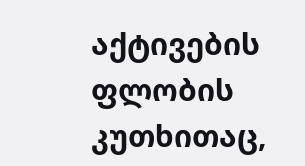აქტივების ფლობის კუთხითაც,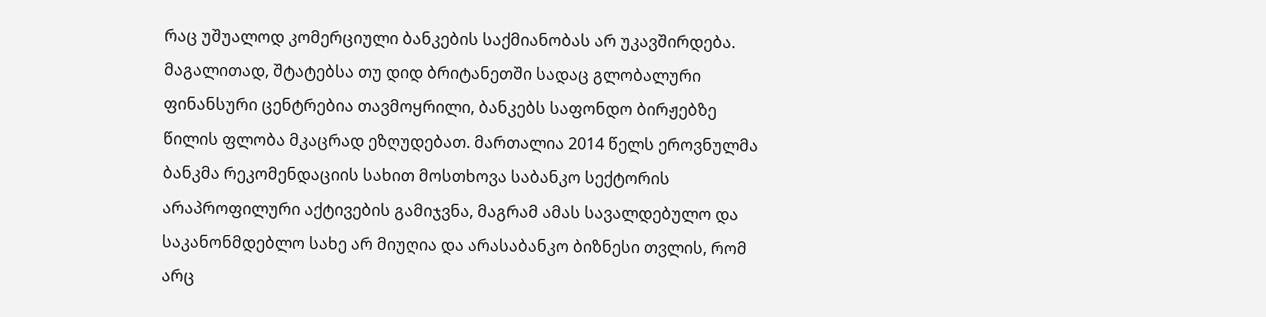რაც უშუალოდ კომერციული ბანკების საქმიანობას არ უკავშირდება. მაგალითად, შტატებსა თუ დიდ ბრიტანეთში სადაც გლობალური ფინანსური ცენტრებია თავმოყრილი, ბანკებს საფონდო ბირჟებზე წილის ფლობა მკაცრად ეზღუდებათ. მართალია 2014 წელს ეროვნულმა ბანკმა რეკომენდაციის სახით მოსთხოვა საბანკო სექტორის არაპროფილური აქტივების გამიჯვნა, მაგრამ ამას სავალდებულო და საკანონმდებლო სახე არ მიუღია და არასაბანკო ბიზნესი თვლის, რომ არც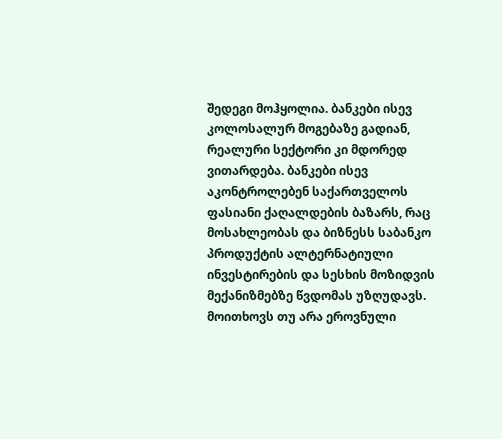შედეგი მოჰყოლია. ბანკები ისევ კოლოსალურ მოგებაზე გადიან, რეალური სექტორი კი მდორედ ვითარდება. ბანკები ისევ აკონტროლებენ საქართველოს ფასიანი ქაღალდების ბაზარს, რაც მოსახლეობას და ბიზნესს საბანკო პროდუქტის ალტერნატიული ინვესტირების და სესხის მოზიდვის მექანიზმებზე წვდომას უზღუდავს. მოითხოვს თუ არა ეროვნული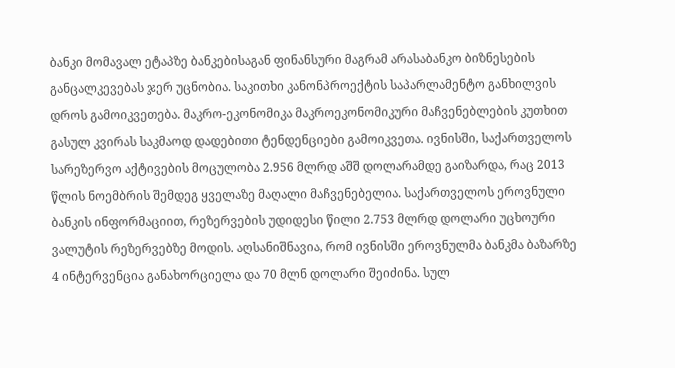ბანკი მომავალ ეტაპზე ბანკებისაგან ფინანსური მაგრამ არასაბანკო ბიზნესების განცალკევებას ჯერ უცნობია. საკითხი კანონპროექტის საპარლამენტო განხილვის დროს გამოიკვეთება. მაკრო-ეკონომიკა მაკროეკონომიკური მაჩვენებლების კუთხით გასულ კვირას საკმაოდ დადებითი ტენდენციები გამოიკვეთა. ივნისში, საქართველოს სარეზერვო აქტივების მოცულობა 2.956 მლრდ აშშ დოლარამდე გაიზარდა, რაც 2013 წლის ნოემბრის შემდეგ ყველაზე მაღალი მაჩვენებელია. საქართველოს ეროვნული ბანკის ინფორმაციით, რეზერვების უდიდესი წილი 2.753 მლრდ დოლარი უცხოური ვალუტის რეზერვებზე მოდის. აღსანიშნავია, რომ ივნისში ეროვნულმა ბანკმა ბაზარზე 4 ინტერვენცია განახორციელა და 70 მლნ დოლარი შეიძინა. სულ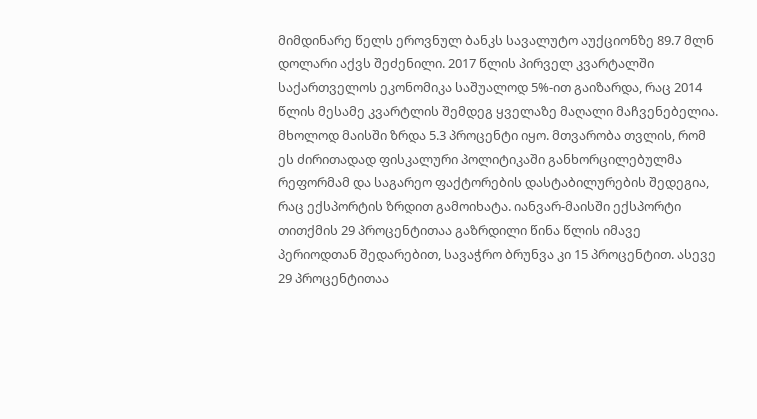მიმდინარე წელს ეროვნულ ბანკს სავალუტო აუქციონზე 89.7 მლნ დოლარი აქვს შეძენილი. 2017 წლის პირველ კვარტალში საქართველოს ეკონომიკა საშუალოდ 5%-ით გაიზარდა, რაც 2014 წლის მესამე კვარტლის შემდეგ ყველაზე მაღალი მაჩვენებელია. მხოლოდ მაისში ზრდა 5.3 პროცენტი იყო. მთვარობა თვლის, რომ ეს ძირითადად ფისკალური პოლიტიკაში განხორცილებულმა რეფორმამ და საგარეო ფაქტორების დასტაბილურების შედეგია, რაც ექსპორტის ზრდით გამოიხატა. იანვარ-მაისში ექსპორტი თითქმის 29 პროცენტითაა გაზრდილი წინა წლის იმავე პერიოდთან შედარებით, სავაჭრო ბრუნვა კი 15 პროცენტით. ასევე 29 პროცენტითაა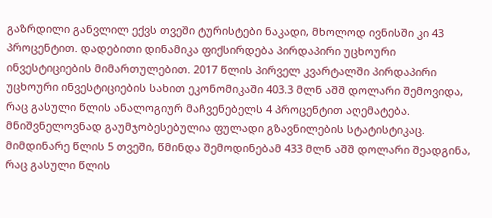გაზრდილი განვლილ ექვს თვეში ტურისტები ნაკადი, მხოლოდ ივნისში კი 43 პროცენტით. დადებითი დინამიკა ფიქსირდება პირდაპირი უცხოური ინვესტიციების მიმართულებით. 2017 წლის პირველ კვარტალში პირდაპირი უცხოური ინვესტიციების სახით ეკონომიკაში 403.3 მლნ აშშ დოლარი შემოვიდა, რაც გასული წლის ანალოგიურ მაჩვენებელს 4 პროცენტით აღემატება. მნიშვნელოვნად გაუმჯობესებულია ფულადი გზავნილების სტატისტიკაც. მიმდინარე წლის 5 თვეში, წმინდა შემოდინებამ 433 მლნ აშშ დოლარი შეადგინა, რაც გასული წლის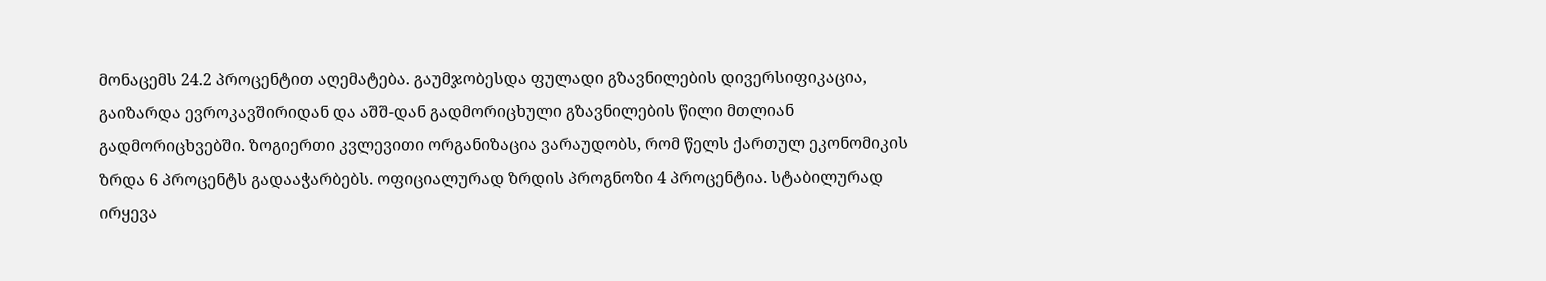მონაცემს 24.2 პროცენტით აღემატება. გაუმჯობესდა ფულადი გზავნილების დივერსიფიკაცია, გაიზარდა ევროკავშირიდან და აშშ-დან გადმორიცხული გზავნილების წილი მთლიან გადმორიცხვებში. ზოგიერთი კვლევითი ორგანიზაცია ვარაუდობს, რომ წელს ქართულ ეკონომიკის ზრდა 6 პროცენტს გადააჭარბებს. ოფიციალურად ზრდის პროგნოზი 4 პროცენტია. სტაბილურად ირყევა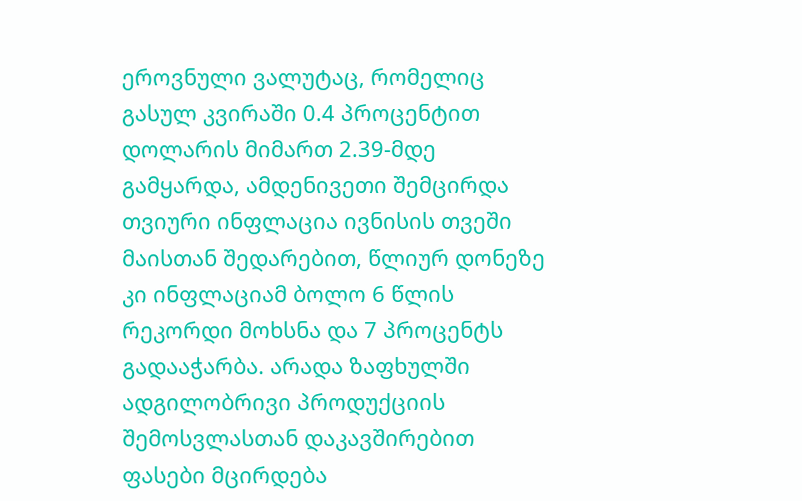ეროვნული ვალუტაც, რომელიც გასულ კვირაში 0.4 პროცენტით დოლარის მიმართ 2.39-მდე გამყარდა, ამდენივეთი შემცირდა თვიური ინფლაცია ივნისის თვეში მაისთან შედარებით, წლიურ დონეზე კი ინფლაციამ ბოლო 6 წლის რეკორდი მოხსნა და 7 პროცენტს გადააჭარბა. არადა ზაფხულში ადგილობრივი პროდუქციის შემოსვლასთან დაკავშირებით ფასები მცირდება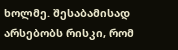ხოლმე. შესაბამისად არსებობს რისკი, რომ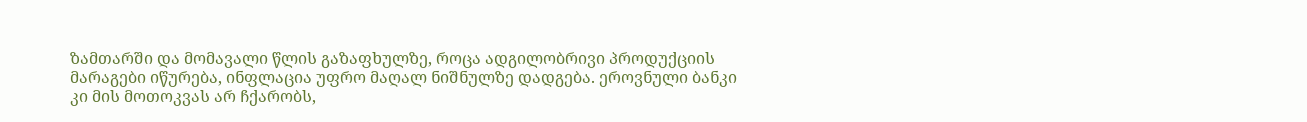ზამთარში და მომავალი წლის გაზაფხულზე, როცა ადგილობრივი პროდუქციის მარაგები იწურება, ინფლაცია უფრო მაღალ ნიშნულზე დადგება. ეროვნული ბანკი კი მის მოთოკვას არ ჩქარობს,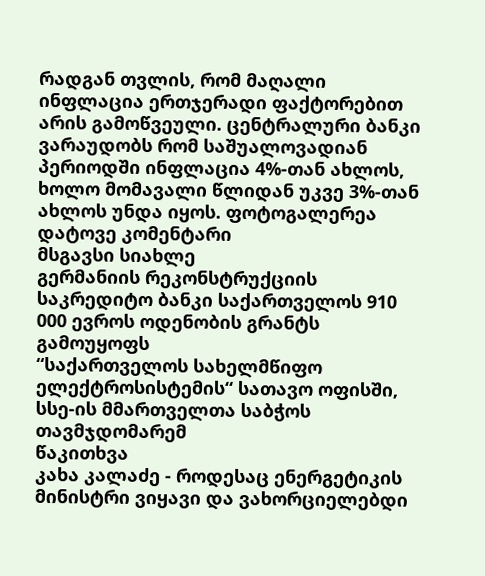რადგან თვლის, რომ მაღალი ინფლაცია ერთჯერადი ფაქტორებით არის გამოწვეული. ცენტრალური ბანკი ვარაუდობს რომ საშუალოვადიან პერიოდში ინფლაცია 4%-თან ახლოს, ხოლო მომავალი წლიდან უკვე 3%-თან ახლოს უნდა იყოს. ფოტოგალერეა
დატოვე კომენტარი
მსგავსი სიახლე
გერმანიის რეკონსტრუქციის საკრედიტო ბანკი საქართველოს 910 000 ევროს ოდენობის გრანტს გამოუყოფს
“საქართველოს სახელმწიფო ელექტროსისტემის“ სათავო ოფისში, სსე-ის მმართველთა საბჭოს თავმჯდომარემ
წაკითხვა
კახა კალაძე - როდესაც ენერგეტიკის მინისტრი ვიყავი და ვახორციელებდი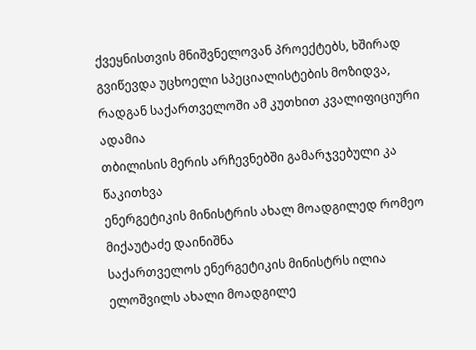ქვეყნისთვის მნიშვნელოვან პროექტებს, ხშირად გვიწევდა უცხოელი სპეციალისტების მოზიდვა, რადგან საქართველოში ამ კუთხით კვალიფიციური ადამია
თბილისის მერის არჩევნებში გამარჯვებული კა
წაკითხვა
ენერგეტიკის მინისტრის ახალ მოადგილედ რომეო მიქაუტაძე დაინიშნა
საქართველოს ენერგეტიკის მინისტრს ილია ელოშვილს ახალი მოადგილე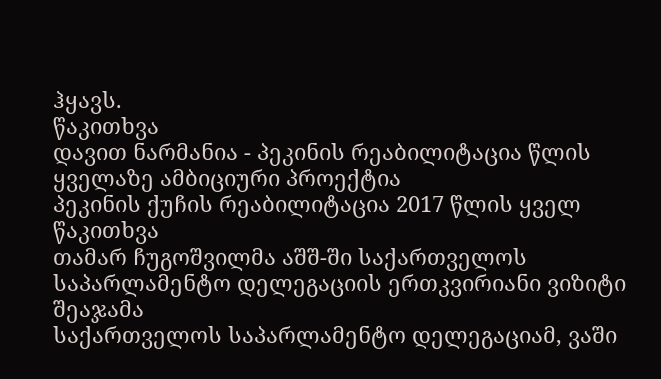ჰყავს.
წაკითხვა
დავით ნარმანია - პეკინის რეაბილიტაცია წლის ყველაზე ამბიციური პროექტია
პეკინის ქუჩის რეაბილიტაცია 2017 წლის ყველ
წაკითხვა
თამარ ჩუგოშვილმა აშშ-ში საქართველოს საპარლამენტო დელეგაციის ერთკვირიანი ვიზიტი შეაჯამა
საქართველოს საპარლამენტო დელეგაციამ, ვაში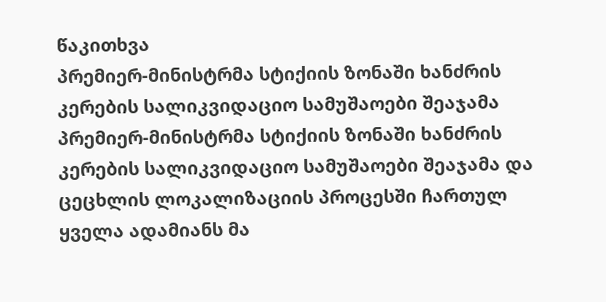წაკითხვა
პრემიერ-მინისტრმა სტიქიის ზონაში ხანძრის კერების სალიკვიდაციო სამუშაოები შეაჯამა
პრემიერ-მინისტრმა სტიქიის ზონაში ხანძრის კერების სალიკვიდაციო სამუშაოები შეაჯამა და ცეცხლის ლოკალიზაციის პროცესში ჩართულ ყველა ადამიანს მა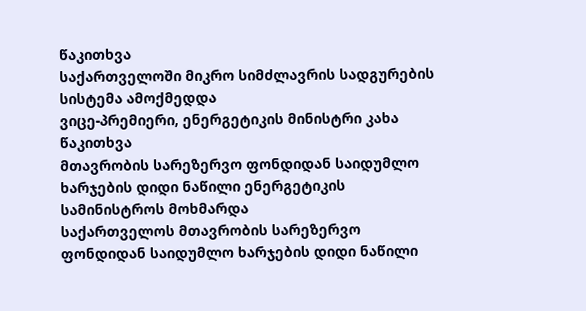წაკითხვა
საქართველოში მიკრო სიმძლავრის სადგურების სისტემა ამოქმედდა
ვიცე-პრემიერი, ენერგეტიკის მინისტრი კახა
წაკითხვა
მთავრობის სარეზერვო ფონდიდან საიდუმლო ხარჯების დიდი ნაწილი ენერგეტიკის სამინისტროს მოხმარდა
საქართველოს მთავრობის სარეზერვო ფონდიდან საიდუმლო ხარჯების დიდი ნაწილი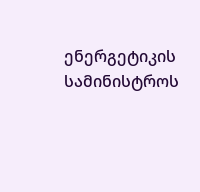ენერგეტიკის სამინისტროს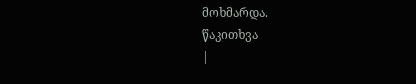მოხმარდა.
წაკითხვა
|